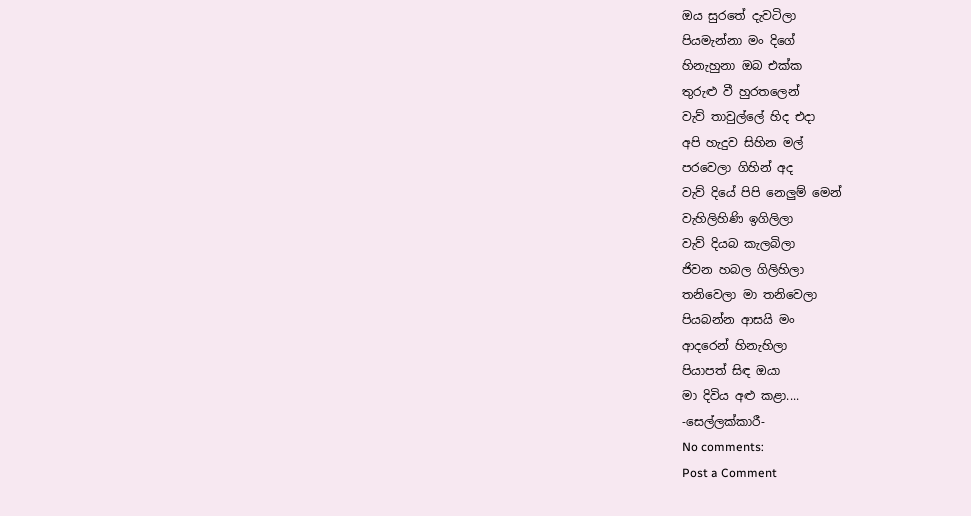ඔය සුරතේ දැවටිලා
පියමැන්නා මං දිගේ
හිනැහුනා ඔබ එක්ක
තුරුළු වී හුරතලෙන්
වැව් තාවුල්ලේ හිද එදා
අපි හැදුව සිහින මල්
පරවෙලා ගිහින් අද
වැව් දියේ පිපි නෙලුම් මෙන්
වැහිලිහිණි ඉගිලිලා
වැව් දියබ කැලබිලා
ජිවන හබල ගිලිහිලා
තනිවෙලා මා තනිවෙලා
පියබන්න ආසයි මං
ආදරෙන් හිනැහිලා
පියාපත් සිඳ ඔයා
මා දිවිය අළු කළා....
-සෙල්ලක්කාරී-
No comments:
Post a Comment